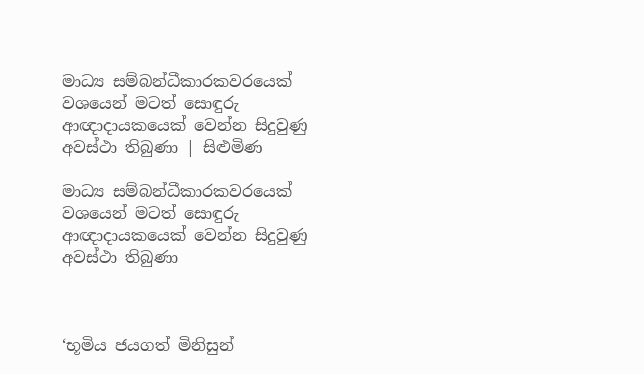මාධ්‍ය සම්බන්ධීකාරකවරයෙක් වශයෙන් මටත් සොඳුරු ආඥාදායකයෙක් වෙන්න සිදුවුණු අවස්ථා තිබුණා | සිළුමිණ

මාධ්‍ය සම්බන්ධීකාරකවරයෙක් වශයෙන් මටත් සොඳුරු ආඥාදායකයෙක් වෙන්න සිදුවුණු අවස්ථා තිබුණා



‘භූමිය ජයගත් මිනිසුන්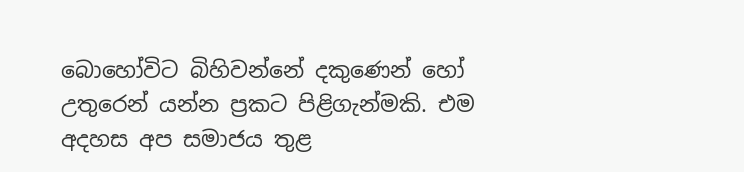බොහෝවිට බිහිවන්නේ දකුණෙන් හෝ උතුරෙන් යන්න ප්‍රකට පිළිගැන්මකි. එම අදහස අප සමාජය තුළ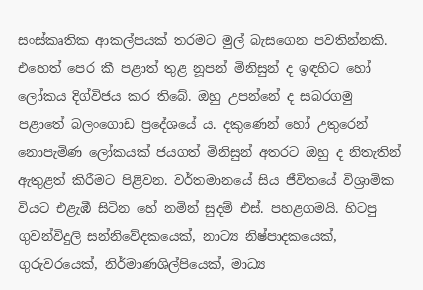සංස්කෘතික ආකල්පයක් තරමට මුල් බැසගෙන පවතින්නකි. එහෙත් පෙර කී පළාත් තුළ නූපන් මිනිසුන් ද ඉඳහිට හෝ ලෝකය දිග්විජය කර තිබේ. ඔහු උපන්නේ ද සබරගමු පළාතේ බලංගොඩ ප්‍රදේශයේ ය. දකුණෙන් හෝ උතුරෙන් නොපැමිණ ලෝකයක් ජයගත් මිනිසුන් අතරට ඔහු ද නිතැතින් ඇතුළත් කිරීමට පිළිවන. වර්තමානයේ සිය ජීවිතයේ විශ්‍රාමික වියට එළැඹී සිටින හේ නමින් සුදම් එස්. පහළගමයි. හිටපු ගුවන්විදුලි සන්නිවේදකයෙක්, නාට්‍ය නිෂ්පාදකයෙක්, ගුරුවරයෙක්, නිර්මාණශිල්පියෙක්, මාධ්‍ය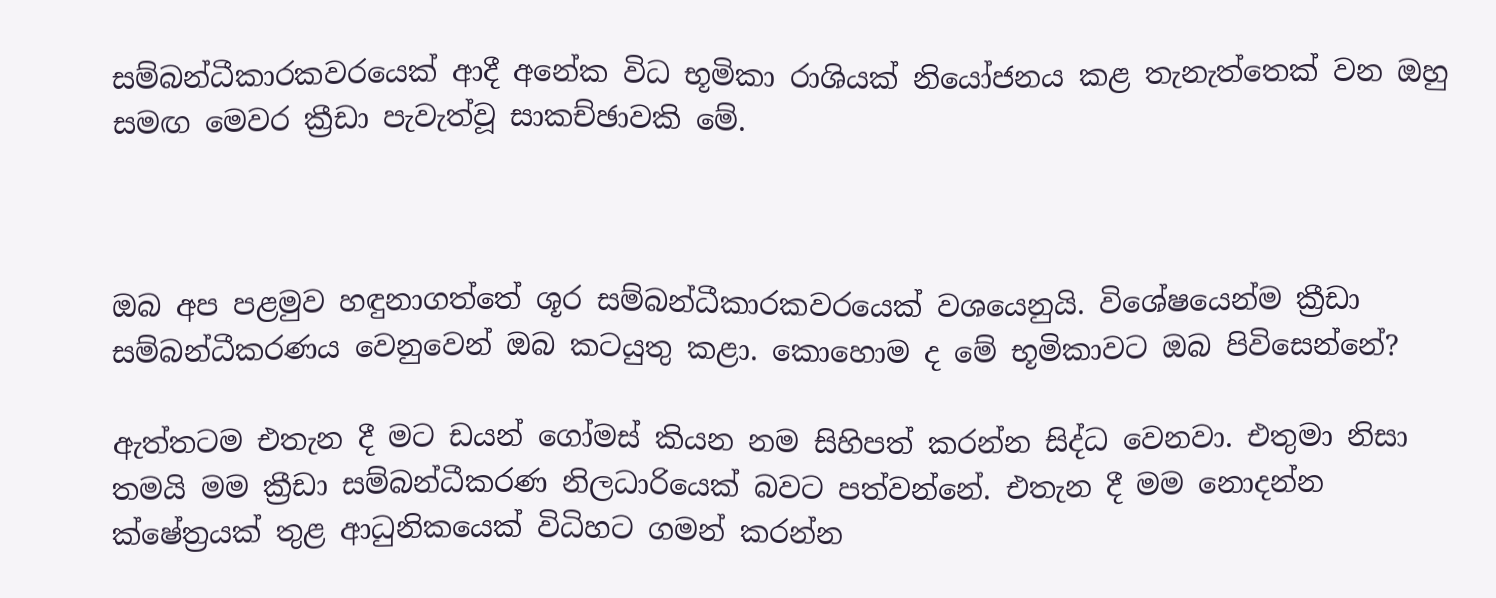සම්බන්ධීකාරකවරයෙක් ආදී අනේක විධ භූමිකා රාශියක් නියෝජනය කළ තැනැත්තෙක් වන ඔහු සමඟ මෙවර ක්‍රීඩා පැවැත්වූ සාකච්ඡාවකි මේ.



ඔබ අප පළමුව හඳුනාගත්තේ ශූර සම්බන්ධීකාරකවරයෙක් වශයෙනුයි. විශේෂයෙන්ම ක්‍රීඩා සම්බන්ධීකරණය වෙනුවෙන් ඔබ කටයුතු කළා. කොහොම ද මේ භූමිකාවට ඔබ පිවිසෙන්නේ?

ඇත්තටම එතැන දී මට ඩයන් ගෝමස් කියන නම සිහිපත් කරන්න සිද්ධ වෙනවා. එතුමා නිසා තමයි මම ක්‍රීඩා සම්බන්ධීකරණ නිලධාරියෙක් බවට පත්වන්නේ. එතැන දී මම නොදන්න ක්ෂේත්‍රයක් තුළ ආධුනිකයෙක් විධිහට ගමන් කරන්න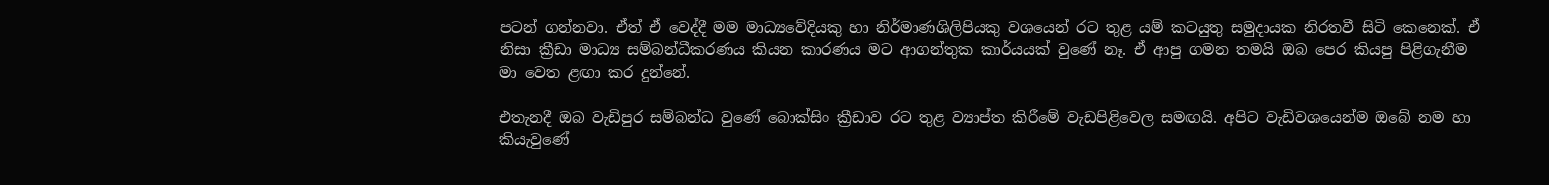පටන් ගන්නවා. ඒත් ඒ වෙද්දී මම මාධ්‍යවේදියකු හා නිර්මාණශිලිපියකු වශයෙන් රට තුළ යම් කටයුතු සමුදායක නිරතවී සිටි කෙනෙක්. ඒ නිසා ක්‍රීඩා මාධ්‍ය සම්බන්ධීකරණය කියන කාරණය මට ආගන්තුක කාර්යයක් වුණේ නෑ. ඒ ආපු ගමන තමයි ඔබ පෙර කියපු පිළිගැනීම මා වෙත ළඟා කර දුන්නේ.

එතැනදී ඔබ වැඩිපුර සම්බන්ධ වුණේ බොක්සිං ක්‍රීඩාව රට තුළ ව්‍යාප්ත කිරීමේ වැඩපිළිවෙල සමඟයි. අපිට වැඩිවශයෙන්ම ඔබේ නම හා කියැවුණේ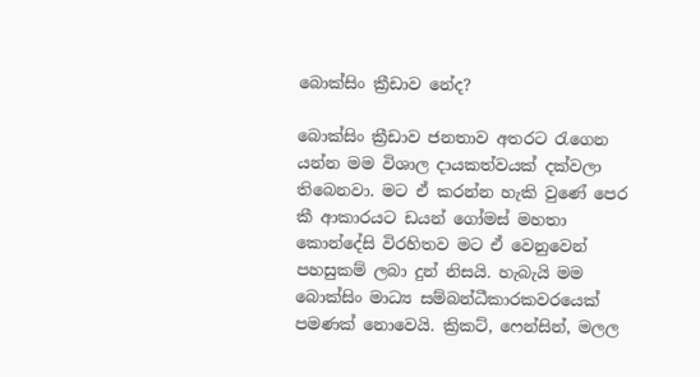බොක්සිං ක්‍රීඩාව නේද?

බොක්සිං ක්‍රීඩාව ජනතාව අතරට රැගෙන යන්න මම විශාල දායකත්වයක් දක්වලා තිබෙනවා. මට ඒ කරන්න හැකි වුණේ පෙර කී ආකාරයට ඩයන් ගෝමස් මහතා කොන්දේසි විරහිතව මට ඒ වෙනුවෙන් පහසුකම් ලබා දුන් නිසයි. හැබැයි මම බොක්සිං මාධ්‍ය සම්බන්ධීකාරකවරයෙක් පමණක් නොවෙයි. ක්‍රිකට්, ෆෙන්සින්, මලල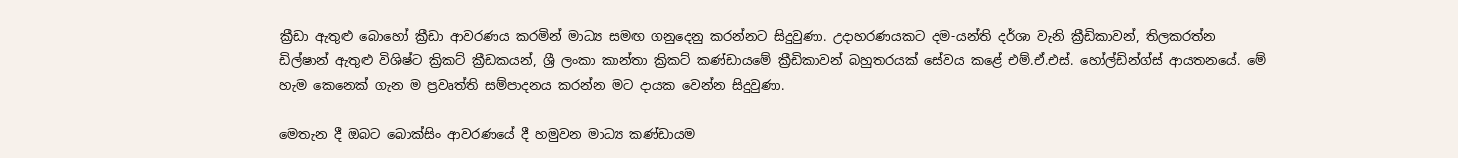ක්‍රීඩා ඇතුළු බොහෝ ක්‍රීඩා ආවරණය කරමින් මාධ්‍ය සමඟ ගනුදෙනු කරන්නට සිදුවුණා. උදාහරණයකට දම-යන්ති දර්ශා වැනි ක්‍රීඩිකාවන්, තිලකරත්න ඩිල්ෂාන් ඇතුළු විශිෂ්ට ක්‍රිකට් ක්‍රීඩකයන්, ශ්‍රී ලංකා කාන්තා ක්‍රිකට් කණ්ඩායමේ ක්‍රීඩිකාවන් බහුතරයක් සේවය කළේ එම්.ඒ.එස්. හෝල්ඩින්ග්ස් ආයතනයේ. මේ හැම කෙනෙක් ගැන ම ප්‍රවෘත්ති සම්පාදනය කරන්න මට දායක වෙන්න සිදුවුණා.

මෙතැන දී ඔබට බොක්සිං ආවරණයේ දී හමුවන මාධ්‍ය කණ්ඩායම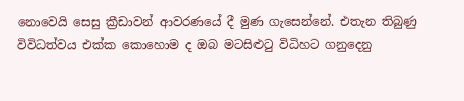නොවෙයි සෙසු ක්‍රීඩාවන් ආවරණයේ දී මුණ ගැසෙන්නේ. එතැන තිබුණු විවිධත්වය එක්ක කොහොම ද ඔබ මටසිළුටු විධිහට ගනුදෙනු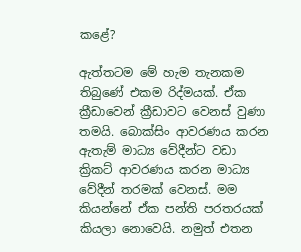කළේ?

ඇත්තටම මේ හැම තැනකම තිබුණේ එකම රිද්මයක්. ඒක ක්‍රීඩාවෙන් ක්‍රීඩාවට වෙනස් වුණා තමයි. බොක්සිං ආවරණය කරන ඇතැම් මාධ්‍ය වේදීන්ට වඩා ක්‍රිකට් ආවරණය කරන මාධ්‍ය වේදීන් තරමක් වෙනස්. මම කියන්නේ ඒක පන්ති පරතරයක් කියලා නොවෙයි. නමුත් එතන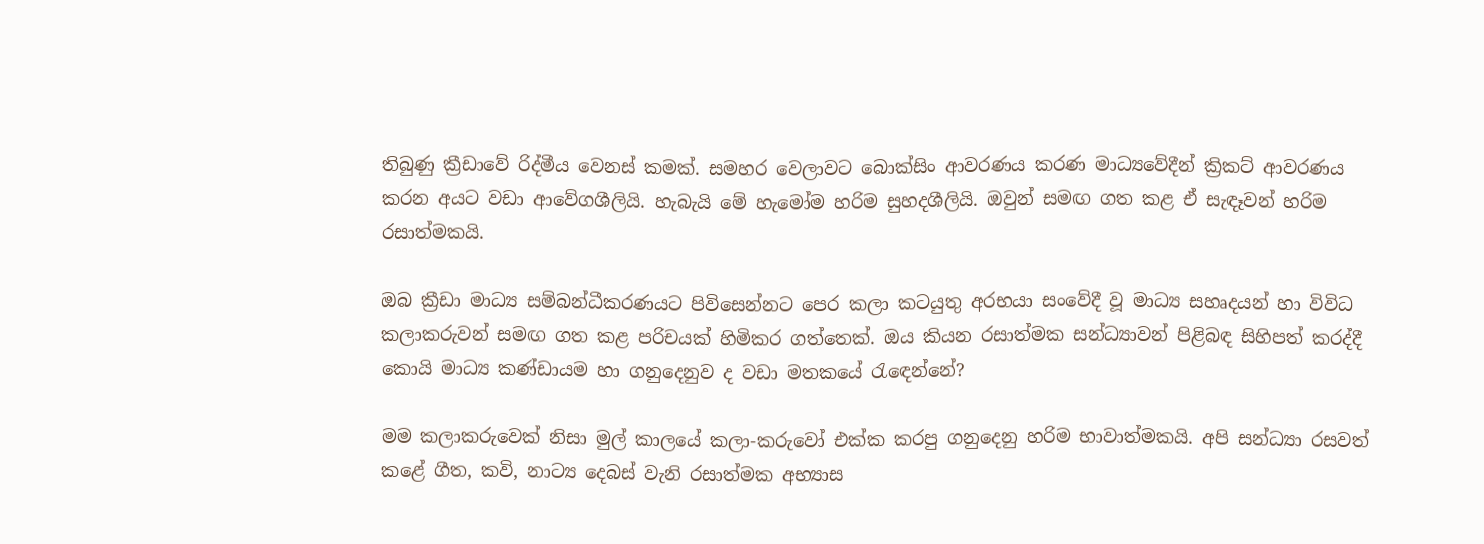තිබුණු ක්‍රීඩාවේ රිද්මීය වෙනස් කමක්. සමහර වෙලාවට බොක්සිං ආවරණය කරණ මාධ්‍යවේදීන් ක්‍රිකට් ආවරණය කරන අයට වඩා ආවේගශීලියි. හැබැයි මේ හැමෝම හරිම සුහදශීලියි. ඔවුන් සමඟ ගත කළ ඒ සැඳෑවන් හරිම රසාත්මකයි.

ඔබ ක්‍රීඩා මාධ්‍ය සම්බන්ධීකරණයට පිවිසෙන්නට පෙර කලා කටයුතු අරභයා සංවේදී වූ මාධ්‍ය සහෘදයන් හා විවිධ කලාකරුවන් සමඟ ගත කළ පරිචයක් හිමිකර ගත්තෙක්. ඔය කියන රසාත්මක සන්ධ්‍යාවන් පිළිබඳ සිහිපත් කරද්දී කොයි මාධ්‍ය කණ්ඩායම හා ගනුදෙනුව ද වඩා මතකයේ රැඳෙන්නේ?

මම කලාකරුවෙක් නිසා මුල් කාලයේ කලා-කරුවෝ එක්ක කරපු ගනුදෙනු හරිම භාවාත්මකයි. අපි සන්ධ්‍යා රසවත් කළේ ගීත, කවි, නාට්‍ය දෙබස් වැනි රසාත්මක අභ්‍යාස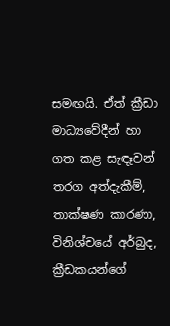සමඟයි. ඒත් ක්‍රීඩා මාධ්‍යවේදීන් හා ගත කළ සැඳෑවන් තරග අත්දැකීම්, තාක්ෂණ කාරණා, විනිශ්චයේ අර්බුද, ක්‍රීඩකයන්ගේ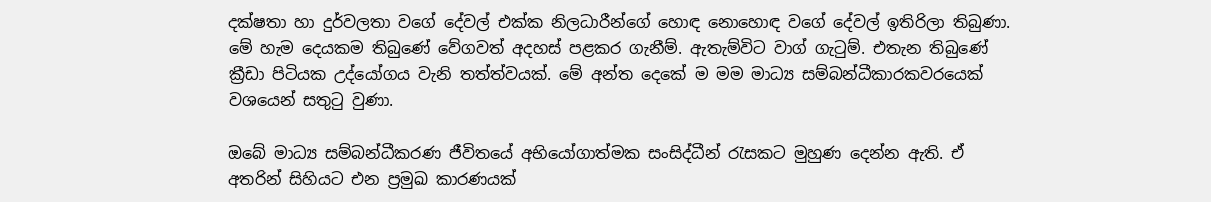දක්ෂතා හා දුර්වලතා වගේ දේවල් එක්ක නිලධාරීන්ගේ හොඳ නොහොඳ වගේ දේවල් ඉතිරිලා තිබුණා. මේ හැම දෙයකම තිබුණේ වේගවත් අදහස් පළකර ගැනීම්. ඇතැම්විට වාග් ගැටුම්. එතැන තිබුණේ ක්‍රීඩා පිටියක උද්යෝගය වැනි තත්ත්වයක්. මේ අන්ත දෙකේ ම මම මාධ්‍ය සම්බන්ධීකාරකවරයෙක් වශයෙන් සතුටු වුණා.

ඔබේ මාධ්‍ය සම්බන්ධීකරණ ජීවිතයේ අභියෝගාත්මක සංසිද්ධීන් රැසකට මුහුණ දෙන්න ඇති. ඒ අතරින් සිහියට එන ප්‍රමුඛ කාරණයක්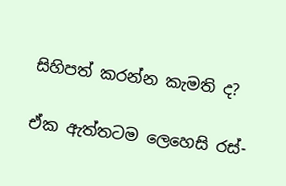සිහිපත් කරන්න කැමති ද?

ඒක ඇත්තටම ලෙහෙසි රස්-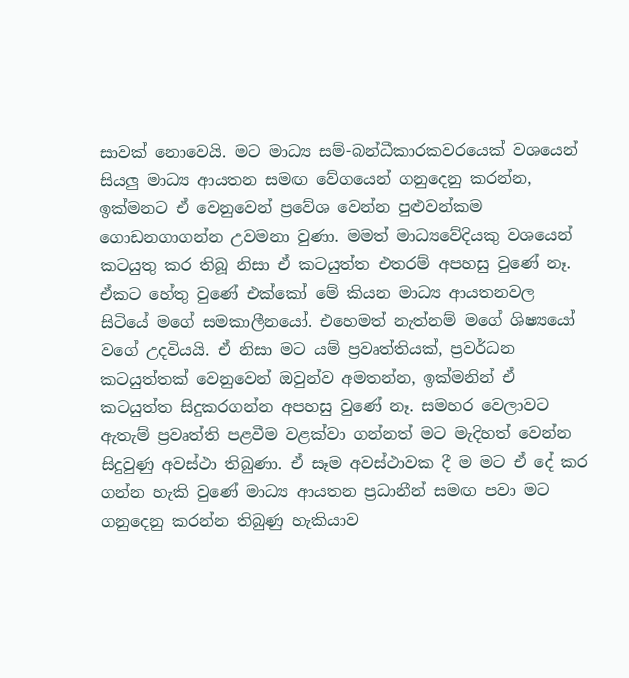සාවක් නොවෙයි. මට මාධ්‍ය සම්-බන්ධීකාරකවරයෙක් වශයෙන් සියලු මාධ්‍ය ආයතන සමඟ වේගයෙන් ගනුදෙනු කරන්න, ඉක්මනට ඒ වෙනුවෙන් ප්‍රවේශ වෙන්න පුළුවන්කම ගොඩනගාගන්න උවමනා වුණා. මමත් මාධ්‍යවේදියකු වශයෙන් කටයුතු කර තිබූ නිසා ඒ කටයුත්ත එතරම් අපහසු වුණේ නෑ. ඒකට හේතු වුණේ එක්කෝ මේ කියන මාධ්‍ය ආයතනවල සිටියේ මගේ සමකාලීනයෝ. එහෙමත් නැත්නම් මගේ ශිෂ්‍යයෝ වගේ උදවියයි. ඒ නිසා මට යම් ප්‍රවෘත්තියක්, ප්‍රවර්ධන කටයුත්තක් වෙනුවෙන් ඔවුන්ව අමතන්න, ඉක්මනින් ඒ කටයුත්ත සිදුකරගන්න අපහසු වුණේ නෑ. සමහර වෙලාවට ඇතැම් ප්‍රවෘත්ති පළවීම වළක්වා ගන්නත් මට මැදිහත් වෙන්න සිදුවුණු අවස්ථා තිබුණා. ඒ සෑම අවස්ථාවක දී ම මට ඒ දේ කර ගන්න හැකි වුණේ මාධ්‍ය ආයතන ප්‍රධානීන් සමඟ පවා මට ගනුදෙනු කරන්න තිබුණු හැකියාව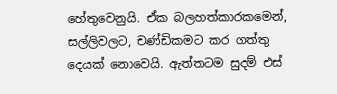හේතුවෙනුයි. ඒක බලහත්කාරකමෙන්, සල්ලිවලට, චණ්ඩිකමට කර ගත්තු දෙයක් නොවෙයි. ඇත්තටම සුදම් එස්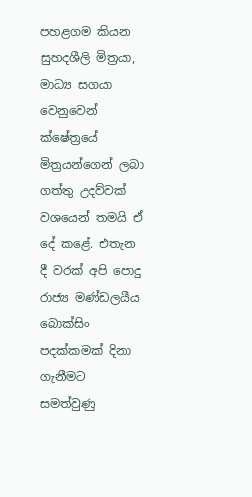පහළගම කියන සුහදශීලි මිත්‍රයා, මාධ්‍ය සගයා වෙනුවෙන් ක්ෂේත්‍රයේ මිත්‍රයන්ගෙන් ලබා ගත්තු උදව්වක් වශයෙන් තමයි ඒ දේ කළේ. එතැන දී වරක් අපි පොදු රාජ්‍ය මණ්ඩලයීය බොක්සිං පදක්කමක් දිනා ගැනීමට සමත්වුණු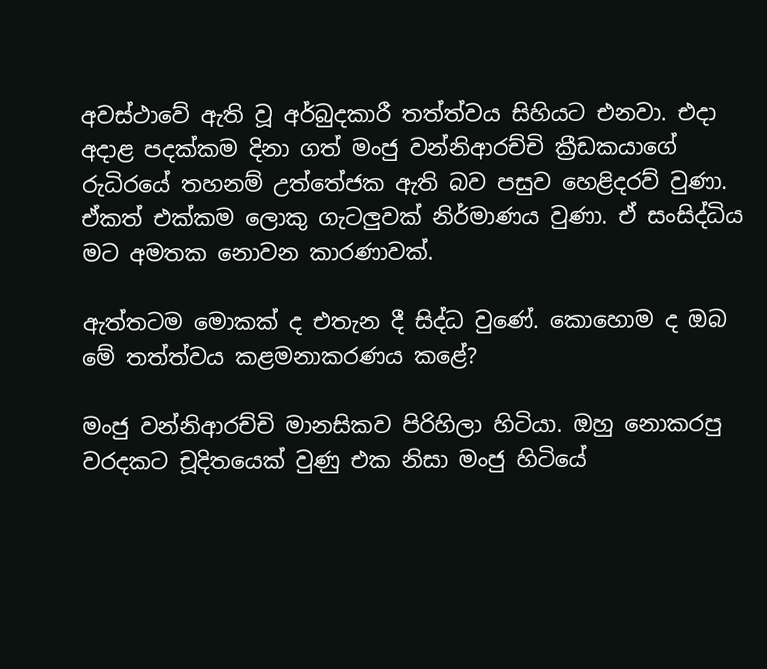අවස්ථාවේ ඇති වූ අර්බුදකාරී තත්ත්වය සිහියට එනවා. එදා අදාළ පදක්කම දිනා ගත් මංජු වන්නිආරච්චි ක්‍රීඩකයාගේ රුධිරයේ තහනම් උත්තේජක ඇති බව පසුව හෙළිදරව් වුණා. ඒකත් එක්කම ලොකු ගැටලුවක් නිර්මාණය වුණා. ඒ සංසිද්ධිය මට අමතක නොවන කාරණාවක්.

ඇත්තටම මොකක් ද එතැන දී සිද්ධ වුණේ. කොහොම ද ඔබ මේ තත්ත්වය කළමනාකරණය කළේ?

මංජු වන්නිආරච්චි මානසිකව පිරිහිලා හිටියා. ඔහු නොකරපු වරදකට චූදිතයෙක් වුණු එක නිසා මංජු හිටියේ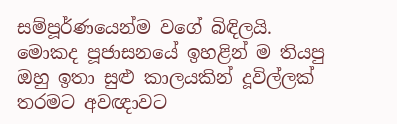සම්පූර්ණයෙන්ම වගේ බිඳිලයි. මොකද පූජාසනයේ ඉහළින් ම තියපු ඔහු ඉතා සුළු කාලයකින් දූවිල්ලක් තරමට අවඥාවට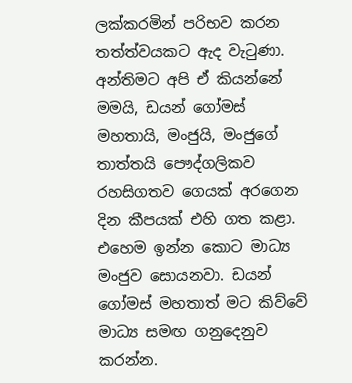ලක්කරමින් පරිභව කරන තත්ත්වයකට ඇද වැටුණා. අන්තිමට අපි ඒ කියන්නේ මමයි, ඩයන් ගෝමස් මහතායි, මංජුයි, මංජුගේ තාත්තයි පෞද්ගලිකව රහසිගතව ගෙයක් අරගෙන දින කීපයක් එහි ගත කළා. එහෙම ඉන්න කොට මාධ්‍ය මංජුව සොයනවා. ඩයන් ගෝමස් මහතාත් මට කිව්වේ මාධ්‍ය සමඟ ගනුදෙනුව කරන්න.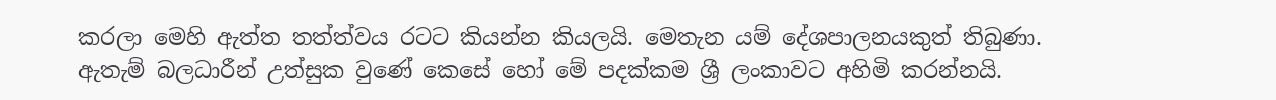කරලා මෙහි ඇත්ත තත්ත්වය රටට කියන්න කියලයි. මෙතැන යම් දේශපාලනයකුත් තිබුණා. ඇතැම් බලධාරීන් උත්සුක වුණේ කෙසේ හෝ මේ පදක්කම ශ්‍රී ලංකාවට අහිමි කරන්නයි.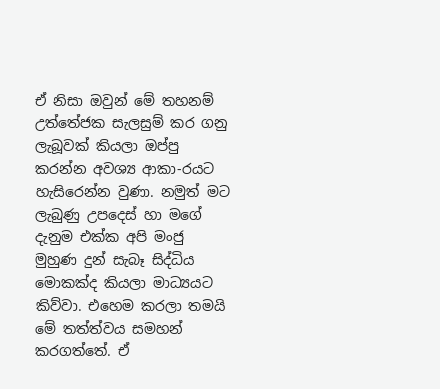ඒ නිසා ඔවුන් මේ තහනම් උත්තේජක සැලසුම් කර ගනු ලැබූවක් කියලා ඔප්පු කරන්න අවශ්‍ය ආකා-රයට හැසිරෙන්න වුණා. නමුත් මට ලැබුණු උපදෙස් හා මගේ දැනුම එක්ක අපි මංජු මුහුණ දුන් සැබෑ සිද්ධිය මොකක්ද කියලා මාධ්‍යයට කිව්වා. එහෙම කරලා තමයි මේ තත්ත්වය සමහන් කරගත්තේ. ඒ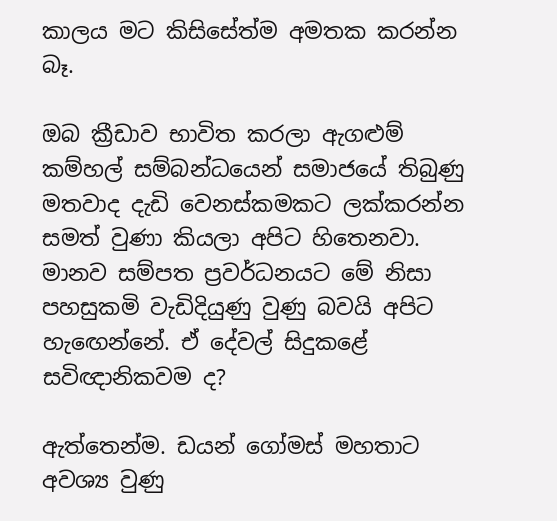කාලය මට කිසිසේත්ම අමතක කරන්න බෑ.

ඔබ ක්‍රීඩාව භාවිත කරලා ඇගළුම් කම්හල් සම්බන්ධයෙන් සමාජයේ තිබුණු මතවාද දැඩි වෙනස්කමකට ලක්කරන්න සමත් වුණා කියලා අපිට හිතෙනවා. මානව සම්පත ප්‍රවර්ධනයට මේ නිසා පහසුකමි වැඩිදියුණු වුණු බවයි අපිට හැඟෙන්නේ. ඒ දේවල් සිදුකළේ සවිඥානිකවම ද?

ඇත්තෙන්ම. ඩයන් ගෝමස් මහතාට අවශ්‍ය වුණු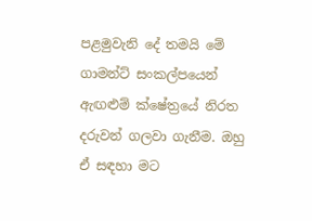පළමුවැනි දේ තමයි මේ ගාමන්ට් සංකල්පයෙන් ඇඟළුම් ක්ෂේත්‍රයේ නිරත දරුවන් ගලවා ගැනීම. ඔහු ඒ සඳහා මට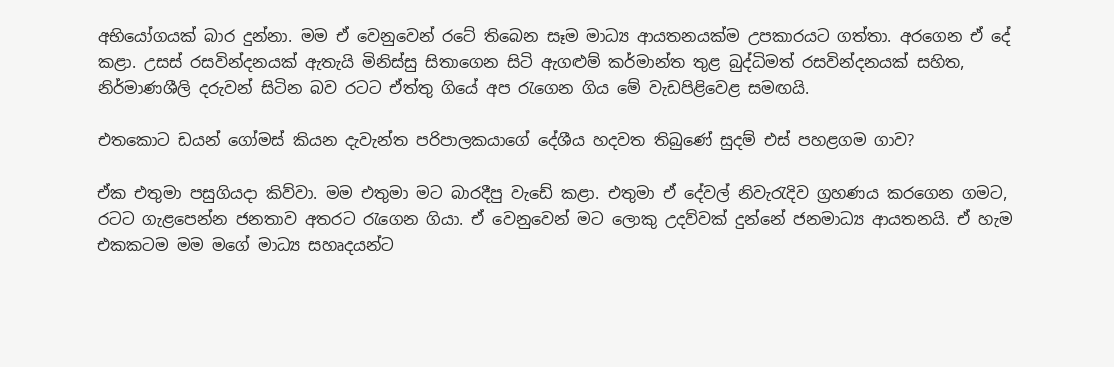අභියෝගයක් බාර දුන්නා. මම ඒ වෙනුවෙන් රටේ තිබෙන සෑම මාධ්‍ය ආයතනයක්ම උපකාරයට ගත්තා. අරගෙන ඒ දේ කළා. උසස් රසවින්දනයක් ඇතැයි මිනිස්සු සිතාගෙන සිටි ඇගළුම් කර්මාන්ත තුළ බුද්ධිමත් රසවින්දනයක් සහිත, නිර්මාණශීලි දරුවන් සිටින බව රටට ඒත්තු ගියේ අප රැගෙන ගිය මේ වැඩපිළිවෙළ සමඟයි.

එතකොට ඩයන් ගෝමස් කියන දැවැන්ත පරිපාලකයාගේ දේශීය හදවත තිබුණේ සුදම් එස් පහළගම ගාව?

ඒක එතුමා පසුගියදා කිව්වා. මම එතුමා මට බාරදීපු වැඩේ කළා. එතුමා ඒ දේවල් නිවැරැදිව ග්‍රහණය කරගෙන ගමට, රටට ගැළපෙන්න ජනතාව අතරට රැගෙන ගියා. ඒ වෙනුවෙන් මට ලොකු උදව්වක් දුන්නේ ජනමාධ්‍ය ආයතනයි. ඒ හැම එකකටම මම මගේ මාධ්‍ය සහෘදයන්ට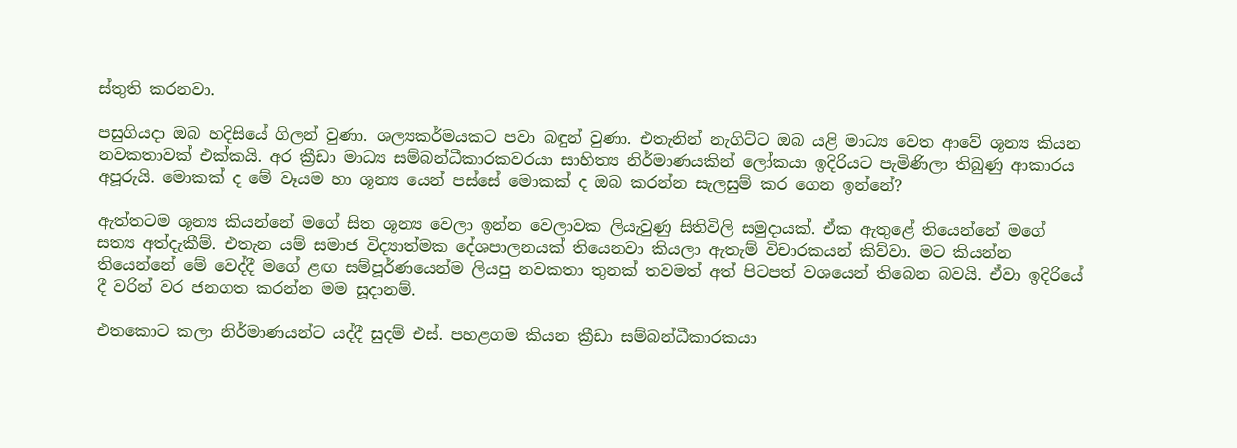ස්තුති කරනවා.

පසුගියදා ඔබ හදිසියේ ගිලන් වුණා. ශල්‍යකර්මයකට පවා බඳුන් වුණා. එතැනින් නැගිට්ට ඔබ යළි මාධ්‍ය වෙත ආවේ ශූන්‍ය කියන නවකතාවක් එක්කයි. අර ක්‍රීඩා මාධ්‍ය සම්බන්ධීකාරකවරයා සාහිත්‍ය නිර්මාණයකින් ලෝකයා ඉදිරියට පැමිණිලා තිබුණු ආකාරය අපූරුයි. මොකක් ද මේ වෑයම හා ශූන්‍ය යෙන් පස්සේ මොකක් ද ඔබ කරන්න සැලසුම් කර ගෙන ඉන්නේ?

ඇත්තටම ශූන්‍ය කියන්නේ මගේ සිත ශූන්‍ය වෙලා ඉන්න වෙලාවක ලියැවුණු සිතිවිලි සමුදායක්. ඒක ඇතුළේ තියෙන්නේ මගේ සත්‍ය අත්දැකීම්. එතැන යම් සමාජ විද්‍යාත්මක දේශපාලනයක් තියෙනවා කියලා ඇතැම් විචාරකයන් කිව්වා. මට කියන්න තියෙන්නේ මේ වෙද්දී මගේ ළඟ සම්පූර්ණයෙන්ම ලියපු නවකතා තුනක් තවමත් අත් පිටපත් වශයෙන් තිබෙන බවයි. ඒවා ඉදිරියේ දී වරින් වර ජනගත කරන්න මම සූදානම්.

එතකොට කලා නිර්මාණයන්ට යද්දී සුදම් එස්. පහළගම කියන ක්‍රීඩා සම්බන්ධීකාරකයා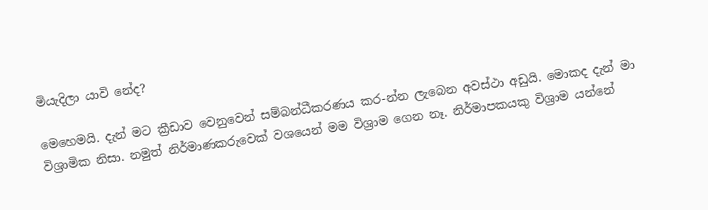මියැදිලා යාවි නේද?

මෙහෙමයි. දැන් මට ක්‍රීඩාව වෙනුවෙන් සම්බන්ධීකරණය කර-න්න ලැබෙන අවස්ථා අඩුයි. මොකද දැන් මා විශ්‍රාමික නිසා. නමුත් නිර්මාණකරුවෙක් වශයෙන් මම විශ්‍රාම ගෙන නෑ. නිර්මාපකයකු විශ්‍රාම යන්නේ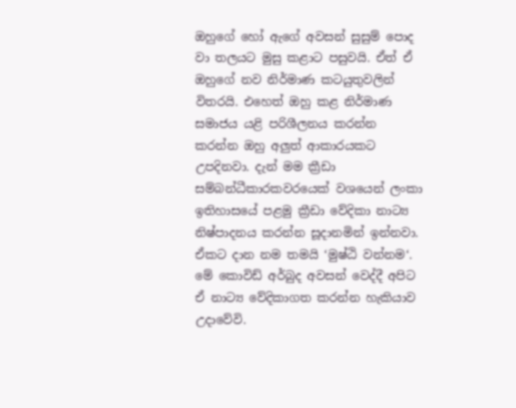ඔහුගේ හෝ ඇගේ අවසන් සුසුම් පොද වා තලයට මුසු කළාට පසුවයි. ඒත් ඒ ඔහුගේ නව නිර්මාණ කටයුතුවලින් විතරයි. එහෙත් ඔහු කළ නිර්මාණ සමාජය යළි පරිශීලනය කරන්න කරන්න ඔහු අලුත් ආකාරයකට උපදිනවා. දැන් මම ක්‍රීඩා සම්බන්ධීකාරකවරයෙක් වශයෙන් ලංකා ඉතිහාසයේ පළමු ක්‍රීඩා වේදිකා නාට්‍ය නිෂ්පාදනය කරන්න සූදානමින් ඉන්නවා. ඒකට දාන නම තමයි ‘මුෂ්ඨි වන්නම‘. මේ කොවිඩ් අර්බුද අවසන් වෙද්දී අපිට ඒ නාට්‍ය වේදිකාගත කරන්න හැකියාව උදාවේවි.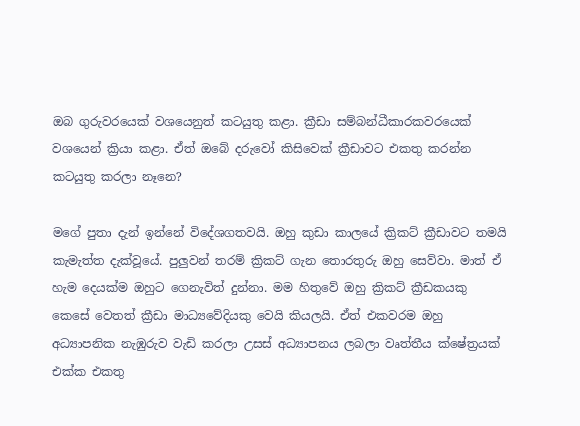ඔබ ගුරුවරයෙක් වශයෙනුත් කටයුතු කළා. ක්‍රීඩා සම්බන්ධීකාරකවරයෙක් වශයෙන් ක්‍රියා කළා. ඒත් ඔබේ දරුවෝ කිසිවෙක් ක්‍රීඩාවට එකතු කරන්න කටයුතු කරලා නෑනෙ?

මගේ පුතා දැන් ඉන්නේ විදේශගතවයි. ඔහු කුඩා කාලයේ ක්‍රිකට් ක්‍රීඩාවට තමයි කැමැත්ත දැක්වූයේ. පුලුවන් තරම් ක්‍රිකට් ගැන තොරතුරු ඔහු සෙව්වා. මාත් ඒ හැම දෙයක්ම ඔහුට ගෙනැවිත් දුන්නා. මම හිතුවේ ඔහු ක්‍රිකට් ක්‍රීඩකයකු කෙසේ වෙතත් ක්‍රීඩා මාධ්‍යවේදියකු වෙයි කියලයි. ඒත් එකවරම ඔහු අධ්‍යාපනික නැඹුරුව වැඩි කරලා උසස් අධ්‍යාපනය ලබලා වෘත්තීය ක්ෂේත්‍රයක් එක්ක එකතු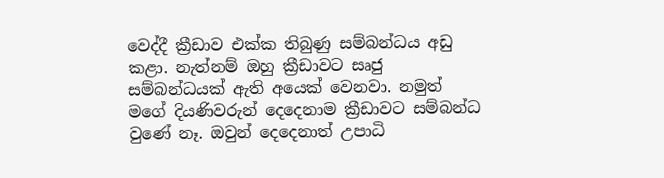වෙද්දී ක්‍රීඩාව එක්ක තිබුණු සම්බන්ධය අඩු කළා. නැත්නම් ඔහු ක්‍රීඩාවට සෘජු සම්බන්ධයක් ඇති අයෙක් වෙනවා. නමුත් මගේ දියණිවරුන් දෙදෙනාම ක්‍රීඩාවට සම්බන්ධ වුණේ නෑ. ඔවුන් දෙදෙනාත් උපාධි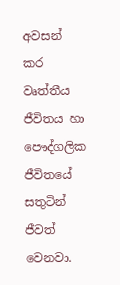අවසන් කර වෘත්තීය ජීවිතය හා පෞද්ගලික ජීවිතයේ සතුටින් ජීවත් වෙනවා.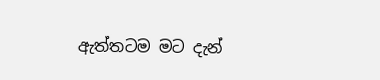ඇත්තටම මට දැන්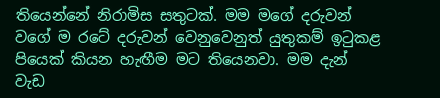තියෙන්නේ නිරාමිස සතුටක්. මම මගේ දරුවන් වගේ ම රටේ දරුවන් වෙනුවෙනුත් යුතුකම් ඉටුකළ පියෙක් කියන හැඟීම මට තියෙනවා. මම දැන් වැඩ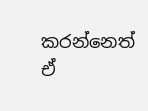කරන්නෙත් ඒ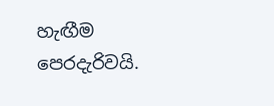හැඟීම පෙරදැරිවයි.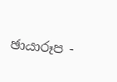ඡායාරූප -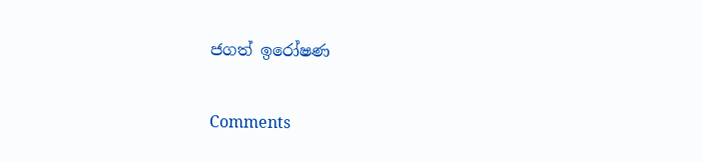ජගත් ඉරෝෂණ

Comments